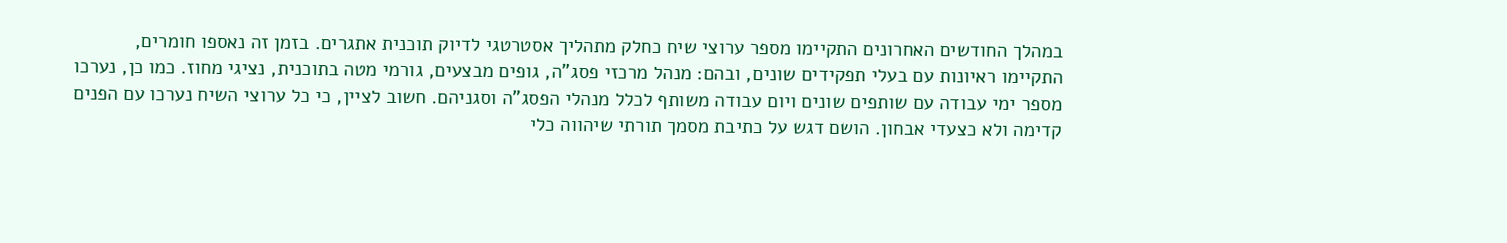במהלך החודשים האחרונים התקיימו מספר ערוצי שיח כחלק מתהליך אסטרטגי לדיוק תוכנית אתגרים. בזמן זה נאספו חומרים, התקיימו ראיונות עם בעלי תפקידים שונים, ובהם: מנהל מרכזי פסג"ה, גופים מבצעים, גורמי מטה בתוכנית, נציגי מחוז. כמו כן, נערכו מספר ימי עבודה עם שותפים שונים ויום עבודה משותף לכלל מנהלי הפסג"ה וסגניהם. חשוב לציין, כי כל ערוצי השיח נערכו עם הפנים קדימה ולא כצעדי אבחון. הושם דגש על כתיבת מסמך תורתי שיהווה כלי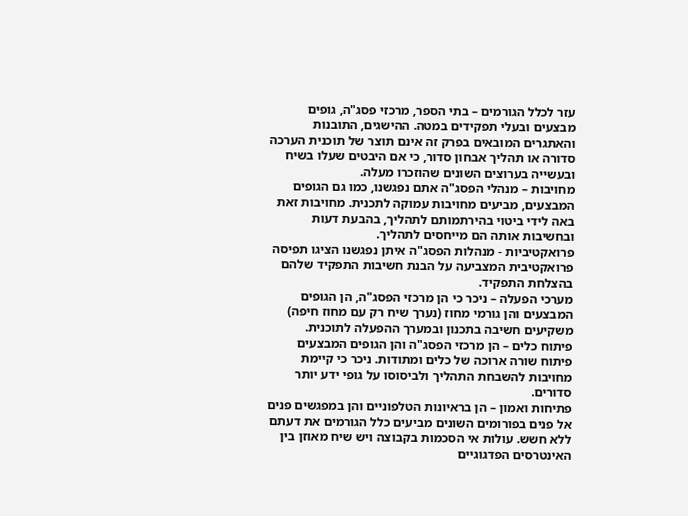עזר לכלל הגורמים – בתי הספר, מרכזי פסג"ה, גופים מבצעים ובעלי תפקידים במטה. ההישגים, התובנות והאתגרים המובאים בפרק זה אינם תוצר של תוכנית הערכה סדורה או תהליך אבחון סדור, כי אם היבטים שעלו בשיח ובעשייה בערוצים השונים שהוזכרו מעלה.
מחויבות – מנהלי הפסג"ה אתם נפגשנו, כמו גם הגופים המבצעים, מביעים מחויבות עמוקה לתכנית. מחויבות זאת באה לידי ביטוי בהירתמותם לתהליך, בהבעת דעות ובחשיבות אותה הם מייחסים לתהליך.
פרואקטיביות - מנהלות הפסג"ה איתן נפגשנו הציגו תפיסה פרואקטיבית המצביעה על הבנת חשיבות התפקיד שלהם בהצלחת התפקיד.
מערכי הפעלה – ניכר כי הן מרכזי הפסג"ה, הן הגופים המבצעים והן גורמי מחוז (נערך שיח רק עם מחוז חיפה) משקיעים חשיבה בתכנון ובמערך ההפעלה לתוכנית.
פיתוח כלים – הן מרכזי הפסג"ה והן הגופים המבצעים פיתוח שורה ארוכה של כלים ומתודות. ניכר כי קיימת מחויבות להשבחת התהליך ולביסוסו על גופי ידע יותר סדורים.
פתיחות ואמון – הן בראיונות הטלפוניים והן במפגשים פנים אל פנים בפורומים השונים מביעים כלל הגורמים את דעתם ללא חשש. עולות אי הסכמות בקבוצה ויש שיח מאוזן בין האינטרסים הפדגוגיים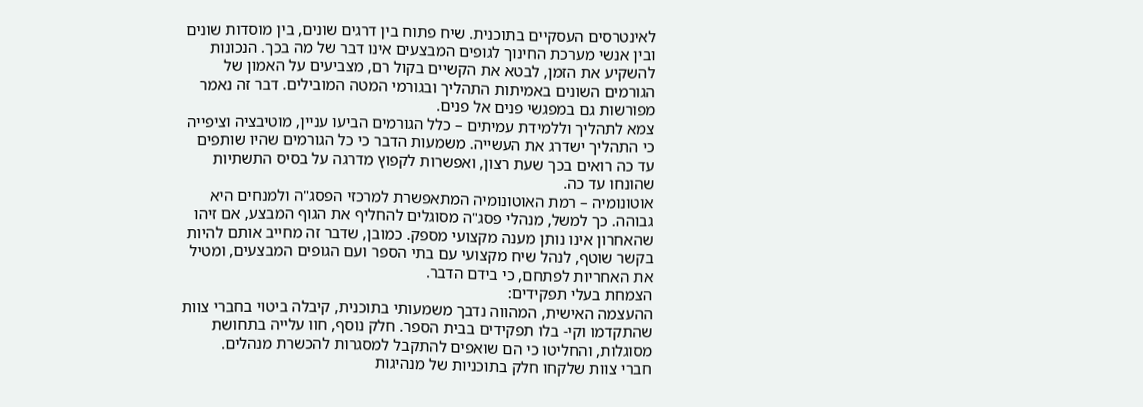לאינטרסים העסקיים בתוכנית. שיח פתוח בין דרגים שונים, בין מוסדות שונים ובין אנשי מערכת החינוך לגופים המבצעים אינו דבר של מה בכך. הנכונות להשקיע את הזמן, לבטא את הקשיים בקול רם, מצביעים על האמון של הגורמים השונים באמיתות התהליך ובגורמי המטה המובילים. דבר זה נאמר מפורשות גם במפגשי פנים אל פנים.
צמא לתהליך וללמידת עמיתים – כלל הגורמים הביעו עניין, מוטיבציה וציפייה כי התהליך ישדרג את העשייה. משמעות הדבר כי כל הגורמים שהיו שותפים עד כה רואים בכך שעת רצון, ואפשרות לקפוץ מדרגה על בסיס התשתיות שהונחו עד כה.
אוטונומיה – רמת האוטונומיה המתאפשרת למרכזי הפסג"ה ולמנחים היא גבוהה. כך למשל, מנהלי פסג"ה מסוגלים להחליף את הגוף המבצע, אם זיהו שהאחרון אינו נותן מענה מקצועי מספק. כמובן, שדבר זה מחייב אותם להיות בקשר שוטף, לנהל שיח מקצועי עם בתי הספר ועם הגופים המבצעים, ומטיל את האחריות לפתחם, כי בידם הדבר.
הצמחת בעלי תפקידים:
ההעצמה האישית, המהווה נדבך משמעותי בתוכנית, קיבלה ביטוי בחברי צוות שהתקדמו וקי- בלו תפקידים בבית הספר. חלק נוסף, חוו עלייה בתחושת מסוגלות, והחליטו כי הם שואפים להתקבל למסגרות להכשרת מנהלים.
חברי צוות שלקחו חלק בתוכניות של מנהיגות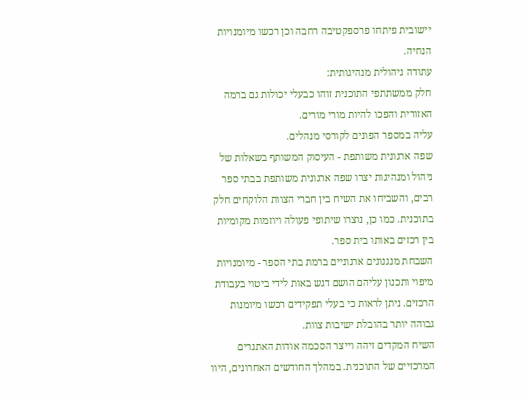יישובית פיתחו פרספקטיבה רחבה וכן רכשו מיומנויות הנחיה.
עתודה ניהולית מנהיגותית:
חלק ממשתתפי התוכנית זוהו כבעלי יכולות גם ברמה האזורית והפכו להיות מורי מורים.
עליה במספר הפונים לקורסי מנהלים.
שפה ארגונית משותפת - העיסוק המשותף בשאלות של ניהול ומנהיגות יצרו שפה ארגונית משותפת בבתי ספר רבים, והשביחו את השיח בין חברי הצוות הלוקחים חלק בתוכנית. כמו כן, נוצרו שיתופי פעולה ויוזמות מקומיות בין רכזים באותו בית ספר.
השבחת מנגנונים ארגוניים ברמת בתי הספר - מיומנויות מיפוי ותכנון עליהם הושם דגש באות לידי ביטוי בעבודת הרכזים. ניתן לראות כי בעלי תפקידים רכשו מיומנות גבוהה יותר בהובלת ישיבות צוות.
השיח המקדים זיהה וייצר הסכמה אודות האתגרים המרכזיים של התוכנית. במהלך החודשים האחרונים, היוו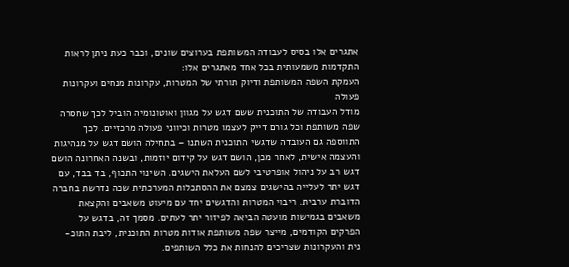אתגרים אלו בסיס לעבודה המשותפת בערוצים שונים, וכבר כעת ניתן לראות התקדמות משמעותית בכל אחד מאתגרים אלו:
העמקת השפה המשותפת ודיוק תורתי של המטרות, עקרונות מנחים ועקרונות פעולה
מודל העבודה של התוכנית ששם דגש על מגוון ואוטונומיה הוביל לכך שחסרה שפה משותפת וכל גורם דייק לעצמו מטרות וכיווני פעולה מרכזיים. לכך התווספה גם העובדה שדגשי התוכנית השתנו – בתחילה הושם דגש על מנהיגות והעצמה אישית, לאחר מכן, הושם דגש על קידום יוזמות, ובשנה האחרונה הושם דגש רב על ניהול אופרטיבי לשם העלאת הישגים. השינוי התכוף, בד בבד, עם דגש יתר לעלייה בהישגים צמצם את ההסתכלות המערכתית שכה נדרשת בחברה הדוברת ערבית. ריבוי המטרות והדגשים יחד עם מיעוט משאבים והקצאת משאבים בגמישות מועטה הביאה לפיזור יתר לעתים. מסמך זה, בדגש על הפרקים הקודמים, מייצר שפה משותפת אודות מטרות התוכנית, ליבת התוכ- נית והעקרונות שצריכים להנחות את כלל השותפים.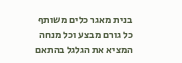בנית מאגר כלים משותף
כל גורם מבצע וכל מנחה המציא את הגלגל בהתאם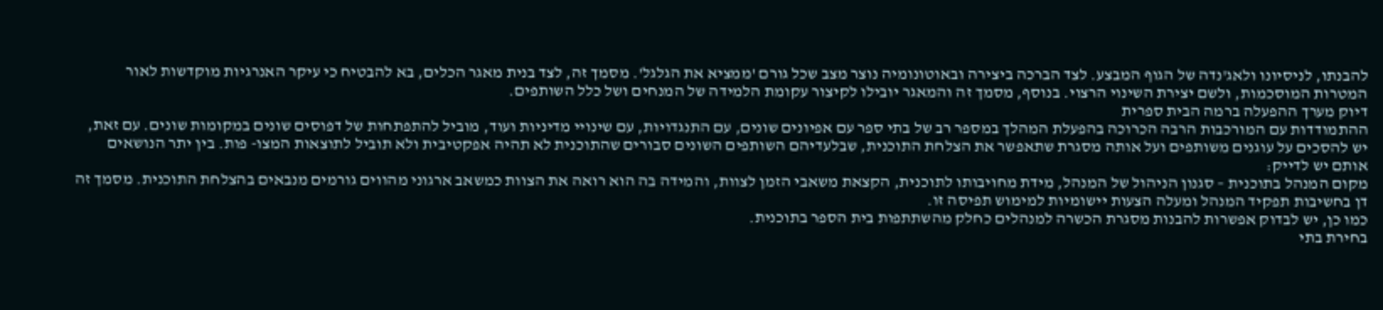להבנתו, לניסיונו ולאג'נדה של הגוף המבצע. לצד הברכה ביצירה ובאוטונומיה נוצר מצב שכל גורם 'ממציא את הגלגל'. מסמך זה, לצד בנית מאגר הכלים, בא להבטיח כי עיקר האנרגיות מוקדשות לאור המטרות המוסכמות, ולשם יצירת השינוי הרצוי. בנוסף, מסמך זה והמאגר יובילו לקיצור עקומת הלמידה של המנחים ושל כלל השותפים.
דיוק מערך ההפעלה ברמה הבית ספרית
ההתמודדות עם המורכבות הרבה הכרוכה בהפעלת המהלך במספר רב של בתי ספר עם אפיונים שונים, עם התנגדויות, עם שינויי מדיניות ועוד, מוביל להתפתחות של דפוסים שונים במקומות שונים. עם זאת, יש להסכים על עוגנים משותפים ועל אותה מסגרת שתאפשר את הצלחת התוכנית, שבלעדיהם השותפים השונים סבורים שהתוכנית לא תהיה אפקטיבית ולא תוביל לתוצאות המצו- פות. בין יתר הנושאים אותם יש לדייק:
מקום המנהל בתוכנית – סגנון הניהול של המנהל, מידת מחויבותו לתוכנית, הקצאת משאבי הזמן לצוות, והמידה בה הוא רואה את הצוות כמשאב ארגוני מהווים גורמים מנבאים בהצלחת התוכנית. מסמך זה דן בחשיבות תפקיד המנהל ומעלה הצעות יישומיות למימוש תפיסה זו.
כמו כן, יש לבדוק אפשרות להבנות מסגרת הכשרה למנהלים כחלק מהשתתפות בית הספר בתוכנית.
בחירת בתי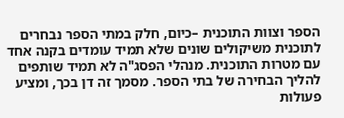הספר וצוות התוכנית –כיום, חלק במתי הספר נבחרים לתוכנית משיקולים שונים שלא תמיד עומדים בקנה אחד עם מטרות התוכנית. מנהלי הפסג"ה לא תמיד שותפים להליך הבחירה של בתי הספר. מסמך זה דן בכך, ומציע פעולות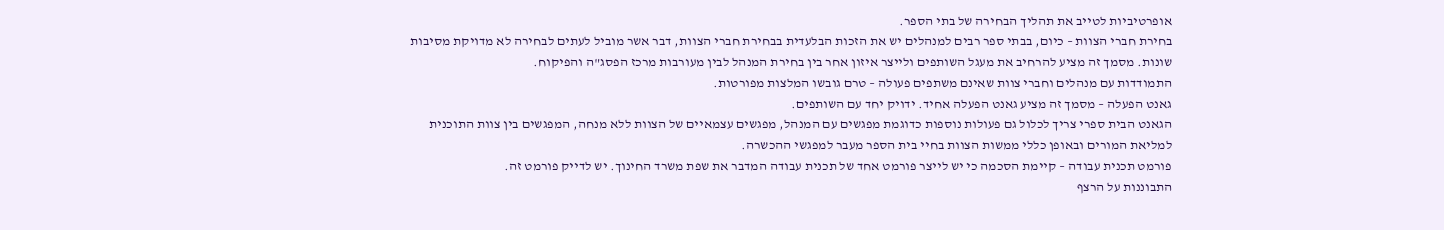אופרטיביות לטייב את תהליך הבחירה של בתי הספר.
בחירת חברי הצוות – כיום, בבתי ספר רבים למנהלים יש את הזכות הבלעדית בבחירת חברי הצוות, דבר אשר מוביל לעתים לבחירה לא מדויקת מסיבות שונות. מסמך זה מציע להרחיב את מעגל השותפים ולייצר איזון אחר בין בחירת המנהל לבין מעורבות מרכז הפסג"ה והפיקוח.
התמודדות עם מנהלים וחברי צוות שאינם משתפים פעולה – טרם גובשו המלצות מפורטות.
גאנט הפעלה – מסמך זה מציע גאנט הפעלה אחיד. ידויק יחד עם השותפים.
הגאנט הבית ספרי צריך לכלול גם פעולות נוספות כדוגמת מפגשים עם המנהל, מפגשים עצמאיים של הצוות ללא מנחה, המפגשים בין צוות התוכנית למליאת המורים ובאופן כללי ממשות הצוות בחיי בית הספר מעבר למפגשי ההכשרה.
פורמט תכנית עבודה – קיימת הסכמה כי יש לייצר פורמט אחד של תכנית עבודה המדבר את שפת משרד החינוך. יש לדייק פורמט זה.
התבוננות על הרצף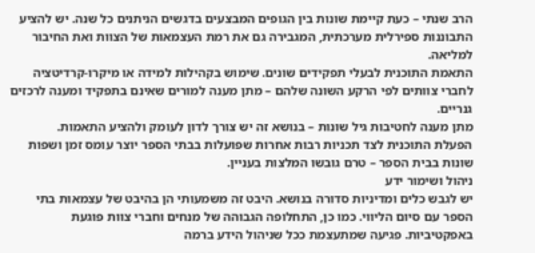הרב שנתי – כעת קיימת שונות בין הגופים המבצעים בדגשים הניתנים כל שנה. יש להציע התבוננות ספירלית מערכתית, המגבירה גם את רמת העצמאות של הצוות ואת החיבור למליאה.
התאמת התוכנית לבעלי תפקידים שונים. שימוש בקהילות למידה או מיקרו-קרדיטציה לחברי צוותים לפי הרקע השונה שלהם – מתן מענה למורים שאינם בתפקיד ומענה לרכזים גנריים.
מתן מענה לחטיבות גיל שונות – בנושא זה יש צורך לדון לעומק ולהציע התאמות.
הפעלת התוכנית לצד תכניות רבות אחרות שפועלות בבתי הספר יוצר עומס זמן ושפות שונות בבית הספר – טרם גובשו המלצות בעניין.
ניהול ושימור ידע
יש לגבש כלים ומדיניות סדורה בנושא. היבט זה משמעותי הן בהיבט של עצמאות בתי הספר עם סיום הליווי. כמו כן, התחלופה הגבוהה של מנחים וחברי צוות פוגעת באפקטיביות. פגיעה שמתעצמת ככל שניהול הידע ברמה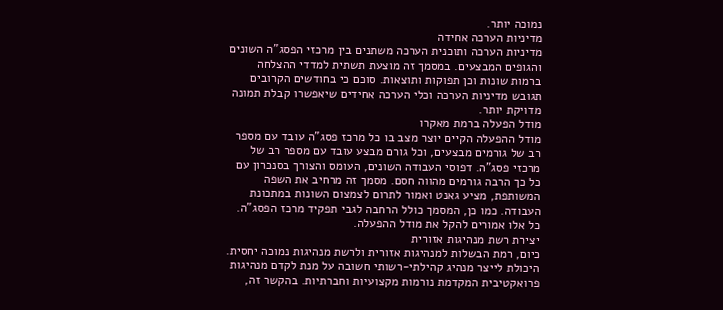נמוכה יותר.
מדיניות הערכה אחידה
מדיניות הערכה ותוכנית הערכה משתנים בין מרכזי הפסג"ה השונים והגופים המבצעים. במסמך זה מוצעת תשתית למדדי ההצלחה ברמות שונות וכן תפוקות ותוצאות. סוכם כי בחודשים הקרובים תגובש מדיניות הערכה וכלי הערכה אחידים שיאפשרו קבלת תמונה מדויקת יותר.
מודל הפעלה ברמת מאקרו
מודל ההפעלה הקיים יוצר מצב בו כל מרכז פסג"ה עובד עם מספר רב של גורמים מבצעים, וכל גורם מבצע עובד עם מספר רב של מרכזי פסג"ה. דפוסי העבודה השונים, העומס והצורך בסנכרון עם כל כך הרבה גורמים מהווה חסם. מסמך זה מרחיב את השפה המשותפת, מציע גאנט ואמור לתרום לצמצום השונות במתכונת העבודה. כמו כן, המסמך כולל הרחבה לגבי תפקיד מרכז הפסג"ה. כל אלו אמורים להקל את מודל ההפעלה.
יצירת רשת מנהיגות אזורית
כיום, רמת הבשלות למנהיגות אזורית ולרשת מנהיגות נמוכה יחסית. היכולת לייצר מנהיג קהילתי-רשותי חשובה על מנת לקדם מנהיגות פרואקטיבית המקדמת נורמות מקצועיות וחברתיות. בהקשר זה,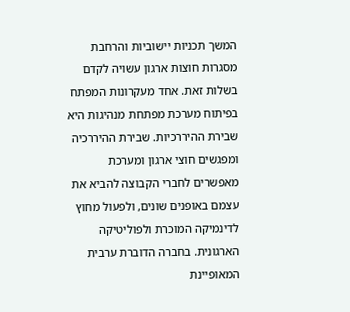המשך תכניות יישוביות והרחבת מסגרות חוצות ארגון עשויה לקדם בשלות זאת. אחד מעקרונות המפתח בפיתוח מערכת מפתחת מנהיגות היא שבירת ההיררכיות. שבירת ההיררכיה ומפגשים חוצי ארגון ומערכת מאפשרים לחברי הקבוצה להביא את עצמם באופנים שונים, ולפעול מחוץ לדינמיקה המוכרת ולפוליטיקה הארגונית. בחברה הדוברת ערבית המאופיינת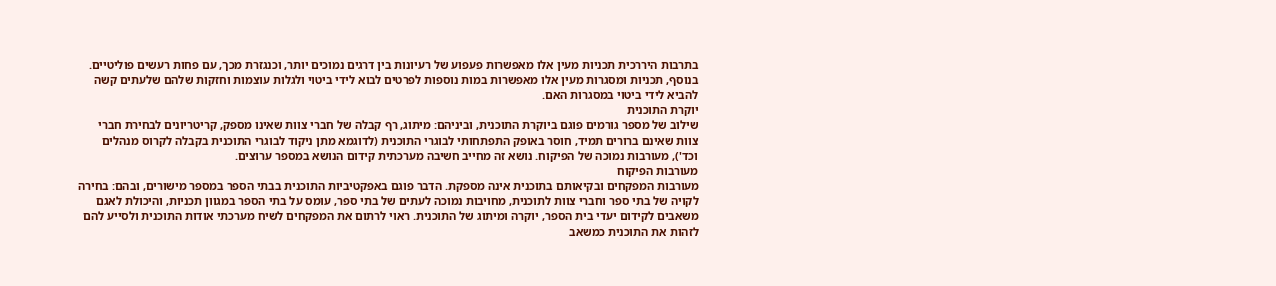בתרבות היררכית תכניות מעין אלו מאפשרות פעפוע של רעיונות בין דרגים נמוכים יותר, וכנגזרת מכך, עם פחות רעשים פוליטיים. בנוסף, תכניות ומסגרות מעין אלו מאפשרות במות נוספות לפרטים לבוא לידי ביטוי ולגלות עוצמות וחזקות שלהם שלעתים קשה להביא לידי ביטוי במסגרות האם.
יוקרת התוכנית
שילוב של מספר גורמים פוגם ביוקרת התוכנית, וביניהם: מיתוג, רף קבלה של חברי צוות שאינו מספק, קריטריונים לבחירת חברי צוות שאינם ברורים תמיד, חוסר באופק התפתחותי לבוגרי התוכנית (לדוגמא מתן ניקוד לבוגרי התוכנית בקבלה לקרוס מנהלים וכד'), מעורבות נמוכה של הפיקוח. נושא זה מחייב חשיבה מערכתית קידום הנושא במספר ערוצים.
מעורבות הפיקוח
מעורבות המפקחים ובקיאותם בתוכנית אינה מספקת. הדבר פוגם באפקטיביות התוכנית בבתי הספר במספר מישורים, ובהם: בחירה לקויה של בתי ספר וחברי צוות לתוכנית, מחויבות נמוכה לעתים של בתי ספר, עומס על בתי הספר במגוון תכניות, והיכולת לאגם משאבים לקידום יעדי בית הספר, יוקרה ומיתוג של התוכנית. ראוי לרתום את המפקחים לשיח מערכתי אודות התוכנית ולסייע להם לזהות את התוכנית כמשאב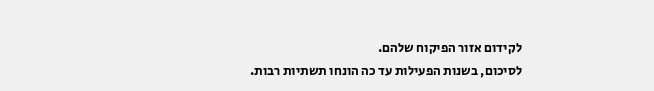לקידום אזור הפיקוח שלהם.
לסיכום, בשנות הפעילות עד כה הונחו תשתיות רבות.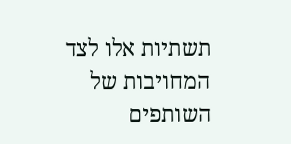תשתיות אלו לצד המחויבות של השותפים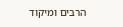הרבים ומיקוד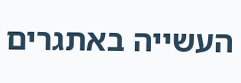העשייה באתגרים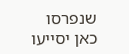שנפרסו כאן יסייעו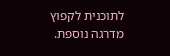לתוכנית לקפוץ מדרגה נוספת.